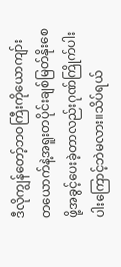ဒီလိုကျွန်တော့်ဘဝကြီးကိုယောကျာ်းတယောက်နဲ့အရူးတပိုင်းချစ်မြတ်နိုးစေဖို့အခွင့်ပေးခဲ့တာလည်းဂုဏ်ကြိုက်ပါးပါးကြောင့်ဘဲမလား။သိပ်ရယ်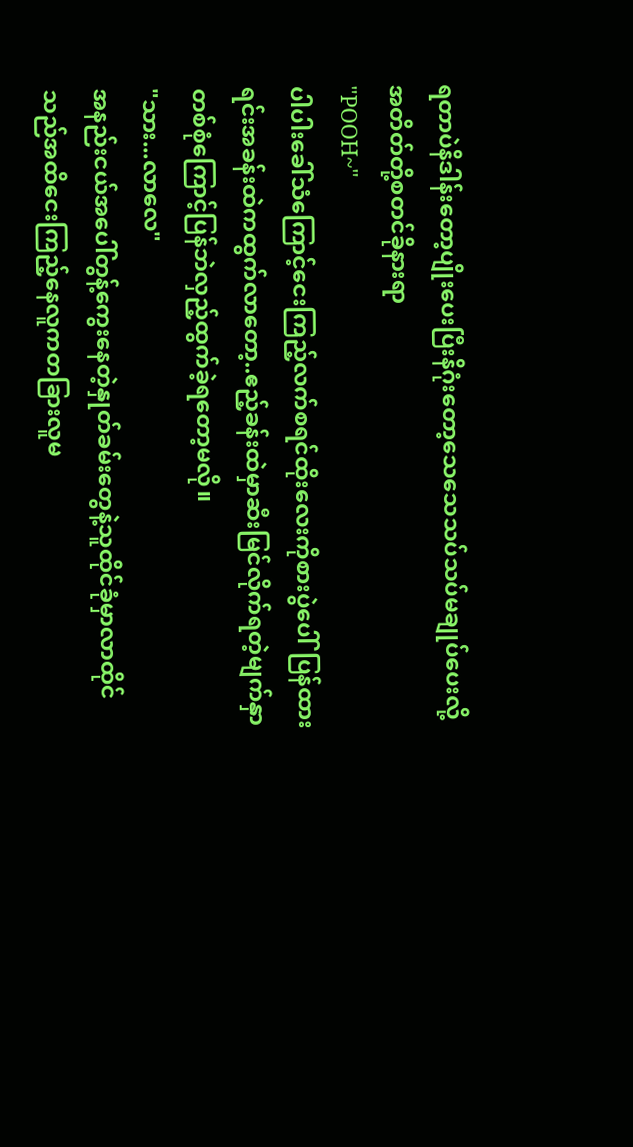ရတာပဲနိဒါန်းတော့ပျိုးပေးပြီးနိဂုံးတော့သေသေသပ်သပ်မချုပ်ပေးလို့
အတိတ်တို့စတင်ခိုနားရာ
"POOH~"
ပါပါးခေါ်သံကြောင့်ငေးကြည့်လက်စရင်ထိုးလေးကိုစားပွဲပေါ်ပြန်ထားရင်းအခန်းထဲကထွက်လာတော့..ဧည့်ခန်းထဲမှာဆီးမြင်လိုက်ရတဲ့မျက်နှာတစ်စုံကြောင့်ပြန်ဘဲလှည့်ထွက်ခဲ့ရတော့မလို။
"သား...လာလေ"
အနည်းငယ်အပေါ်တွန့်ကွေးနေတဲ့နှုတ်ခမ်းတွေနဲ့သူထိုင်ခုံမှာလာထိုင်သည်အထိငေးကြည့်နေလူကတခြားလူမ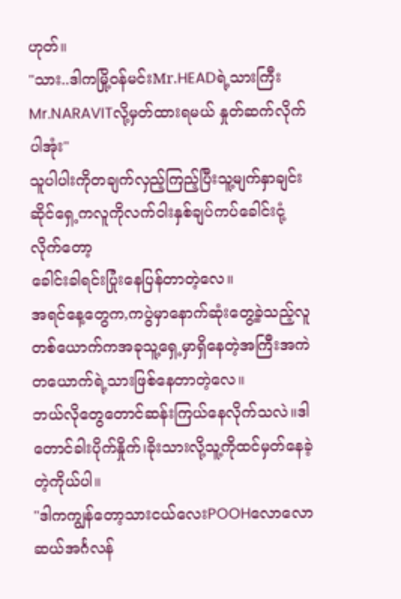ဟုတ်။
"သား..ဒါကမြို့ဝန်မင်းMr.HEADရဲ့သားကြီးMr.NARAVITလို့မှတ်ထားရမယ် နှုတ်ဆက်လိုက်ပါအုံး"
သူပါပါးကိုတချက်လှည့်ကြည့်ပြီးသူ့မျက်နှာချင်းဆိုင်ရှေ့ကလူကိုလက်ဝါးနှစ်ချပ်ကပ်ခေါင်းငုံ့လိုက်တော့
ခေါင်းခါရင်းပြုံးနေပြန်တာတဲ့လေ။
အရင်နေ့တွေက,ကပွဲမှာနောက်ဆုံးတွေ့ခဲ့သည့်လူတစ်ယောက်ကအခုသူ့ရှေ့မှာရှိနေတဲ့အကြီးအကဲတယောက်ရဲ့သားဖြစ်နေတာတဲ့လေ။
ဘယ်လိုတွေတောင်ဆန်းကြယ်နေလိုက်သလဲ။ဒါတောင်ခါးပိုက်နှိုက်၊ခိုးသားလို့သူ့ကိုထင်မှတ်နေခဲ့တဲ့ကိုယ်ပါ။
"ဒါကကျွန်တော့သားငယ်လေးPOOHလောလောဆယ်အင်္ဂလန်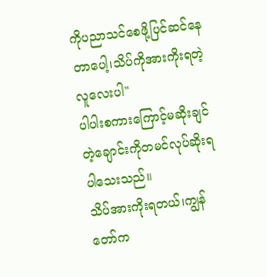ကိုပညာသင်စေဖို့ပြင်ဆင်နေတာပေါ့၊သိပ်ကိုအားကိုးရတဲ့လူလေးပါ"
ပါပါးစကားကြောင့်မဆိုးချင်တဲ့ချောင်းကိုတမင်လုပ်ဆိုးရပါသေးသည်။
သိပ်အားကိုးရတယ်၊ကျွန်တော်က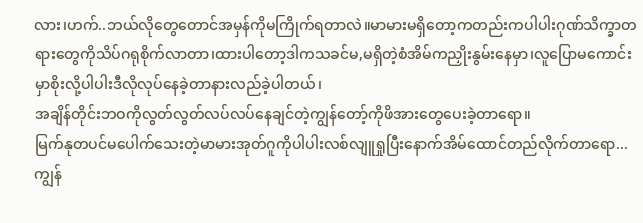လား၊ဟက်..ဘယ်လိုတွေတောင်အမှန်ကိုမကြိုက်ရတာလဲ။မာမားမရှိတော့ကတည်းကပါပါးဂုဏ်သိက္ခာတရားတွေကိုသိပ်ဂရုစိုက်လာတာ၊ထားပါတော့ဒါကသခင်မ,မရှိတဲ့စံအိမ်ကညှိုးနွမ်းနေမှာ၊လူပြောမကောင်းမှာစိုးလို့ပါပါးဒီလိုလုပ်နေခဲ့တာနားလည်ခဲ့ပါတယ်၊
အချိန်တိုင်းဘဝကိုလွတ်လွတ်လပ်လပ်နေချင်တဲ့ကျွန်တော့်ကိုဖိအားတွေပေးခဲ့တာရော။
မြက်နုတပင်မပေါက်သေးတဲ့မာမားအုတ်ဂူကိုပါပါးလစ်လျူရှုပြီးနောက်အိမ်ထောင်တည်လိုက်တာရော...
ကျွန်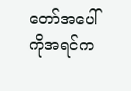တော်အပေါ်ကိုအရင်က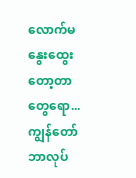လောက်မနွေးထွေးတော့တာတွေရော...
ကျွန်တော်ဘာလုပ်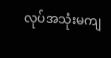လုပ်အသုံးမကျ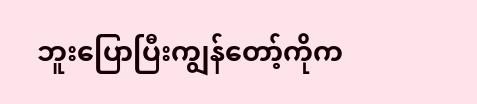ဘူးပြောပြီးကျွန်တော့်ကိုက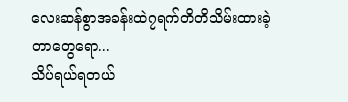လေးဆန်စွာအခန်းထဲ၇ရက်တိတိသိမ်းထားခဲ့တာတွေရော...
သိပ်ရယ်ရတယ်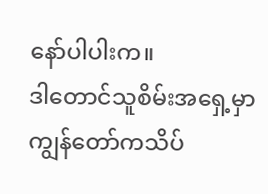နော်ပါပါးက။
ဒါတောင်သူစိမ်းအရှေ့မှာကျွန်တော်ကသိပ်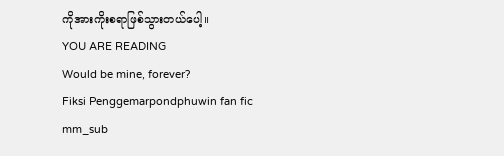ကိုအားကိုးစရာဖြစ်သွားတယ်ပေါ့။
YOU ARE READING
Would be mine, forever?
Fiksi Penggemarpondphuwin fan fic mm_sub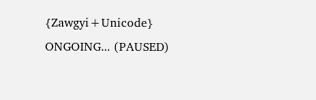{Zawgyi+Unicode} ONGOING... (PAUSED)